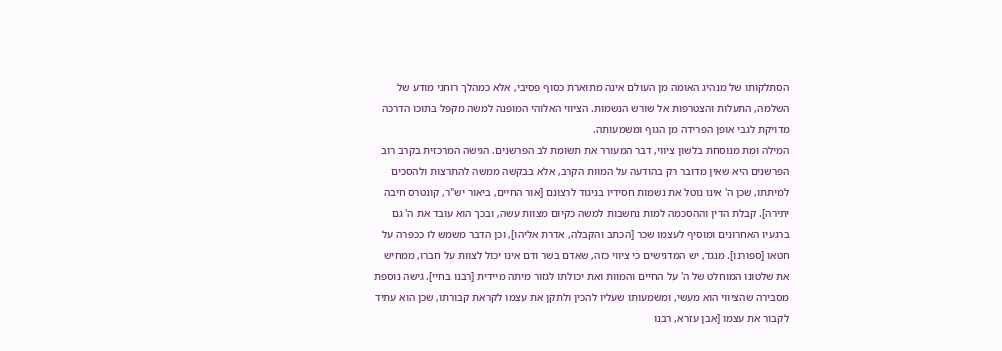הסתלקותו של מנהיג האומה מן העולם אינה מתוארת כסוף פסיבי, אלא כמהלך רוחני מודע של השלמה, התעלות והצטרפות אל שורש הנשמות. הציווי האלוהי המופנה למשה מקפל בתוכו הדרכה מדויקת לגבי אופן הפרידה מן הגוף ומשמעותה.
המילה וּמֻת מנוסחת בלשון ציווי, דבר המעורר את תשומת לב הפרשנים. הגישה המרכזית בקרב רוב הפרשנים היא שאין מדובר רק בהודעה על המוות הקרב, אלא בבקשה ממשה להתרצות ולהסכים למיתתו, שכן ה' אינו נוטל את נשמות חסידיו בניגוד לרצונם [אור החיים, ביאור יש"ר, קונטרס חיבה יתירה]. קבלת הדין וההסכמה למות נחשבות למשה כקיום מצוות עשה, ובכך הוא עובד את ה' גם ברגעיו האחרונים ומוסיף לעצמו שכר [הכתב והקבלה, אדרת אליהו], וכן הדבר משמש לו ככפרה על חטאו [ספורנו]. מנגד, יש המדגישים כי ציווי כזה, שאדם בשר ודם אינו יכול לצוות על חברו, ממחיש את שלטונו המוחלט של ה' על החיים והמוות ואת יכולתו לגזור מיתה מיידית [רבנו בחיי]. גישה נוספת מסבירה שהציווי הוא מעשי, ומשמעותו שעליו להכין ולתקן את עצמו לקראת קבורתו, שכן הוא עתיד לקבור את עצמו [אבן עזרא, רבנו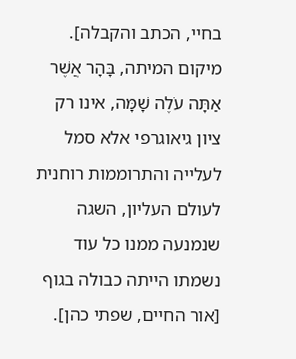בחיי, הכתב והקבלה].
מיקום המיתה, בָּהָר אֲשֶׁר אַתָּה עֹלֶה שָׁמָּה, אינו רק ציון גיאוגרפי אלא סמל לעלייה והתרוממות רוחנית לעולם העליון, השגה שנמנעה ממנו כל עוד נשמתו הייתה כבולה בגוף [אור החיים, שפתי כהן].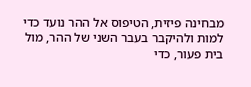מבחינה פיזית, הטיפוס אל ההר נועד כדי למות ולהיקבר בעבר השני של ההר, מול בית פעור, כדי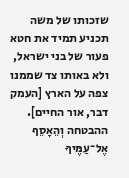שזכותו של משה תכניע תמיד את חטא פעור של בני ישראל, ולא באותו צד שממנו צפה על הארץ [העמק דבר, אור החיים].
ההבטחה וְהֵאָסֵף אֶל־עַמֶּיךָ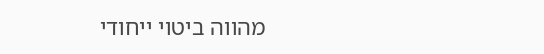מהווה ביטוי ייחודי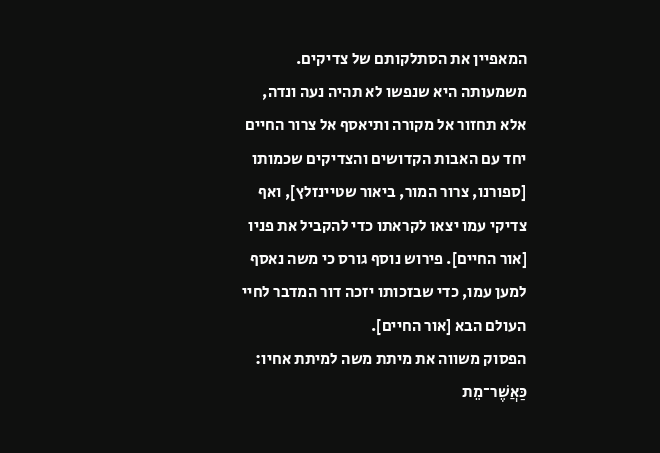המאפיין את הסתלקותם של צדיקים. משמעותה היא שנפשו לא תהיה נעה ונדה, אלא תחזור אל מקורה ותיאסף אל צרור החיים יחד עם האבות הקדושים והצדיקים שכמותו [ספורנו, צרור המור, ביאור שטיינזלץ], ואף צדיקי עמו יצאו לקראתו כדי להקביל את פניו [אור החיים]. פירוש נוסף גורס כי משה נאסף למען עמו, כדי שבזכותו יזכה דור המדבר לחיי העולם הבא [אור החיים].
הפסוק משווה את מיתת משה למיתת אחיו: כַּאֲשֶׁר־מֵת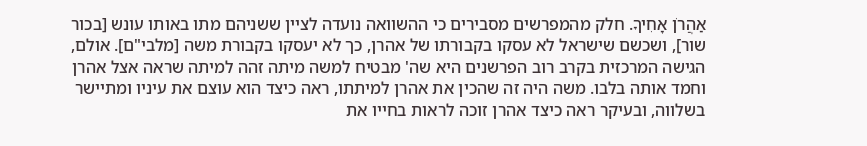אַהֲרֹן אָחִיךָ. חלק מהמפרשים מסבירים כי ההשוואה נועדה לציין ששניהם מתו באותו עונש [בכור שור], ושכשם שישראל לא עסקו בקבורתו של אהרן, כך לא יעסקו בקבורת משה [מלבי"ם]. אולם, הגישה המרכזית בקרב רוב הפרשנים היא שה' מבטיח למשה מיתה זהה למיתה שראה אצל אהרן וחמד אותה בלבו. משה היה זה שהכין את אהרן למיתתו, ראה כיצד הוא עוצם את עיניו ומתיישר בשלווה, ובעיקר ראה כיצד אהרן זוכה לראות בחייו את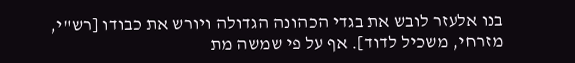בנו אלעזר לובש את בגדי הכהונה הגדולה ויורש את כבודו [רש"י, מזרחי, משכיל לדוד]. אף על פי שמשה מת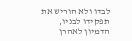לבדו ולא הוריש את תפקידו לבניו, הדמיון לאהרן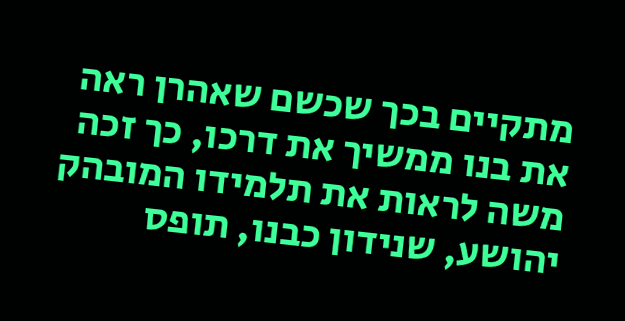מתקיים בכך שכשם שאהרן ראה את בנו ממשיך את דרכו, כך זכה משה לראות את תלמידו המובהק יהושע, שנידון כבנו, תופס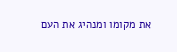את מקומו ומנהיג את העם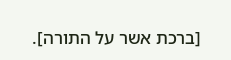[ברכת אשר על התורה].